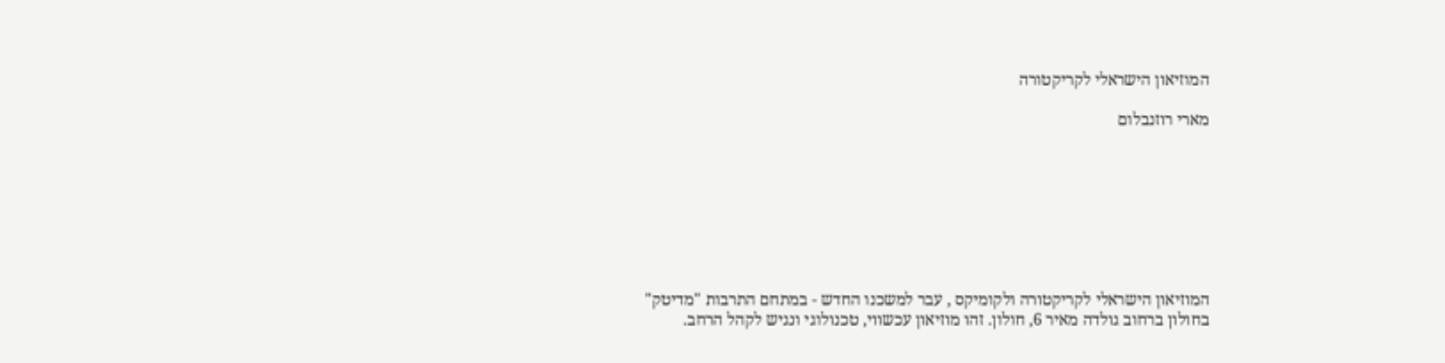המוזיאון הישראלי לקריקטורה

מארי רוזנבלום








המוזיאון הישראלי לקריקטורה ולקומיקס , עבר למשכנו החדש - במתחם התרבות "מדיטק" בחולון ברחוב גולדה מאיר 6, חולון. זהו מוזיאון עכשווי, טכנולוגי ונגיש לקהל הרחב.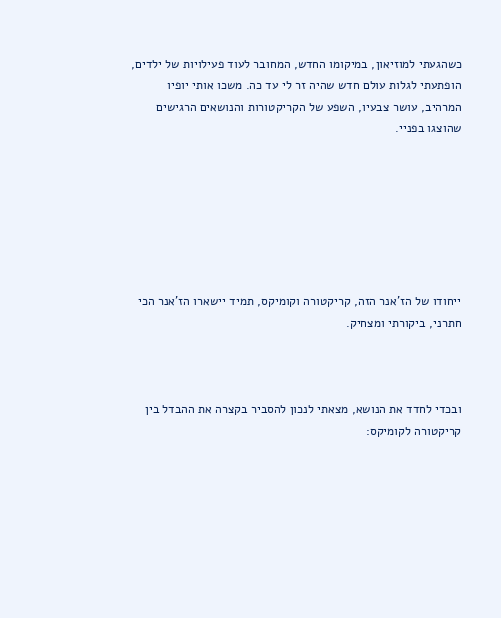כשהגעתי למוזיאון, במיקומו החדש, המחובר לעוד פעילויות של ילדים, הופתעתי לגלות עולם חדש שהיה זר לי עד כה. משכו אותי יופיו המרהיב, עושר צבעיו, השפע של הקריקטורות והנושאים הרגישים שהוצגו בפניי.







ייחודו של הז'אנר הזה, קריקטורה וקומיקס, תמיד יישארו הז’אנר הכי חתרני, ביקורתי ומצחיק.



ובכדי לחדד את הנושא, מצאתי לנכון להסביר בקצרה את ההבדל בין קריקטורה לקומיקס: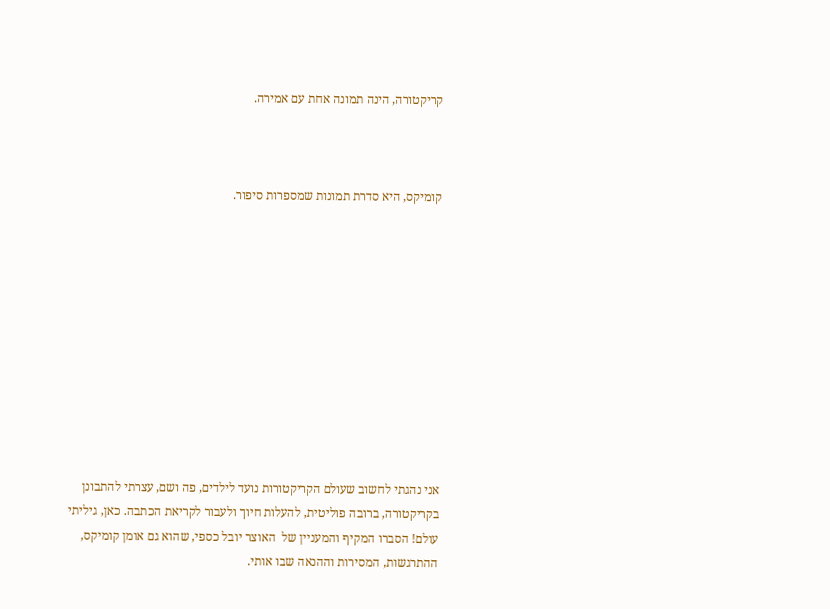קריקטורה, הינה תמונה אחת עם אמירה.



קומיקס, היא סדרת תמונות שמספרות סיפור.











אני נהגתי לחשוב שעולם הקריקטורות נועד לילדים, פה ושם, עצרתי להתבונן בקריקטורה, ברובה פוליטית, להעלות חיוך ולעבור לקריאת הכתבה. כאן, גיליתי עולם! הסברו המקיף והמעניין של  האוצר יובל כספי, שהוא גם אומן קומיקס, ההתרגשות, המסירות וההנאה שבו אותי.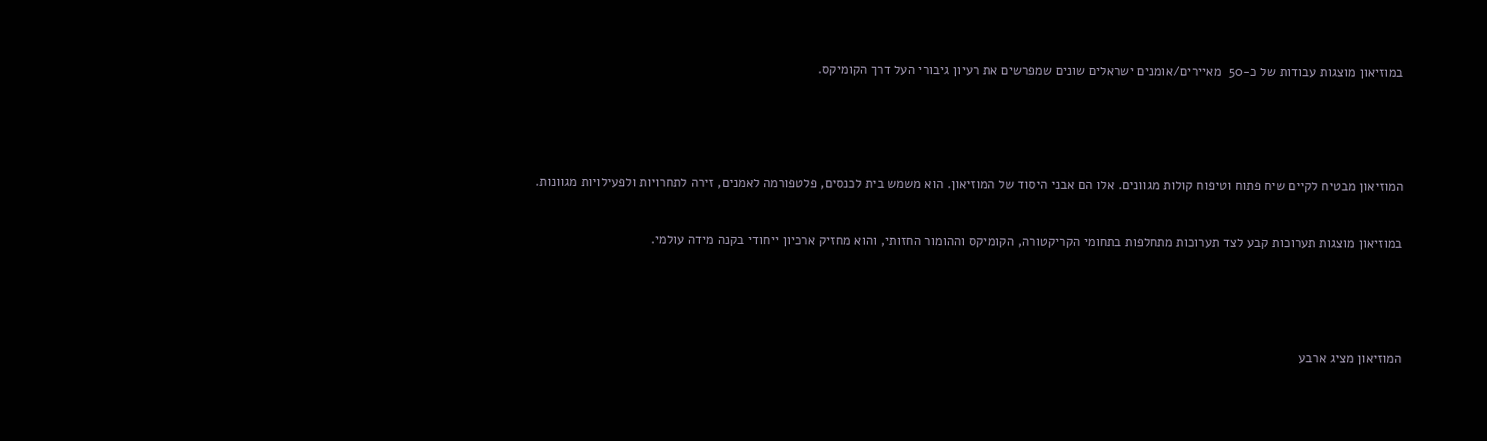במוזיאון מוצגות עבודות של כ-50  מאיירים/אומנים ישראלים שונים שמפרשים את רעיון גיבורי העל דרך הקומיקס.







המוזיאון מבטיח לקיים שיח פתוח וטיפוח קולות מגוונים. אלו הם אבני היסוד של המוזיאון. הוא משמש בית לכנסים, פלטפורמה לאמנים, זירה לתחרויות ולפעילויות מגוונות.



במוזיאון מוצגות תערוכות קבע לצד תערוכות מתחלפות בתחומי הקריקטורה, הקומיקס וההומור החזותי, והוא מחזיק ארכיון ייחודי בקנה מידה עולמי.







המוזיאון מציג ארבע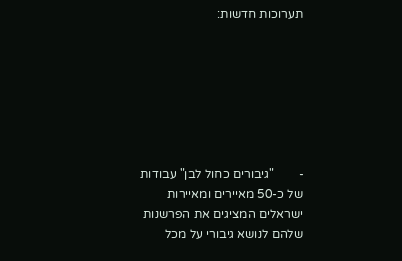תערוכות חדשות:







-        "גיבורים כחול לבן" עבודות של כ-50 מאיירים ומאיירות ישראלים המציגים את הפרשנות שלהם לנושא גיבורי על מכל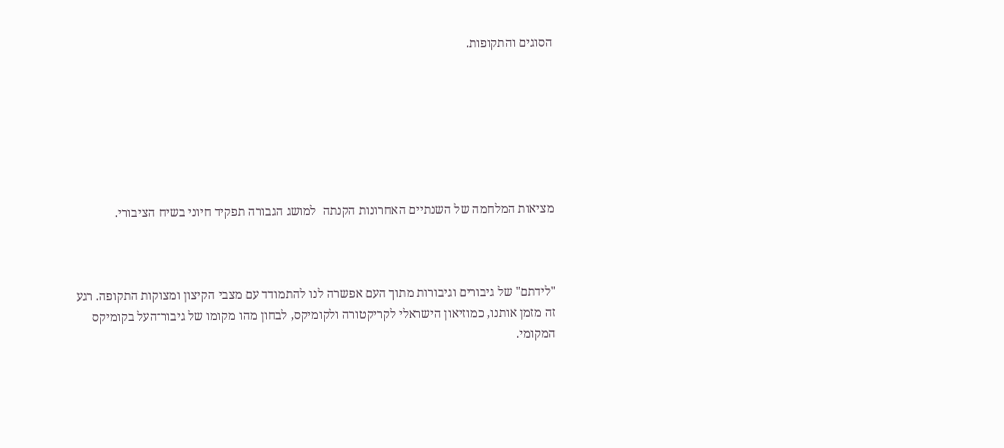הסוגים והתקופות.







מציאות המלחמה של השנתיים האחרונות הקנתה  למושג הגבורה תפקיד חיוני בשיח הציבורי.



"לידתם" של גיבורים וגיבורות מתוך העם אפשרה לנו להתמודד עם מצבי הקיצון ומצוקות התקופה. רגע זה מזמן אותנו, כמוזיאון הישראלי לקריקטורה ולקומיקס, לבחון מהו מקומו של גיבור־העל בקומיקס המקומי.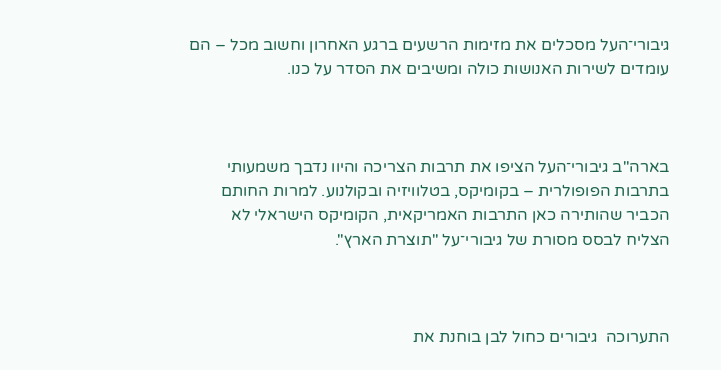גיבורי־העל מסכלים את מזימות הרשעים ברגע האחרון וחשוב מכל – הם עומדים לשירות האנושות כולה ומשיבים את הסדר על כנו.



בארה"ב גיבורי־העל הציפו את תרבות הצריכה והיוו נדבך משמעותי בתרבות הפופולרית – בקומיקס, בטלוויזיה ובקולנוע. למרות החותם הכביר שהותירה כאן התרבות האמריקאית, הקומיקס הישראלי לא הצליח לבסס מסורת של גיבורי־על "תוצרת הארץ".



התערוכה  גיבורים כחול לבן בוחנת את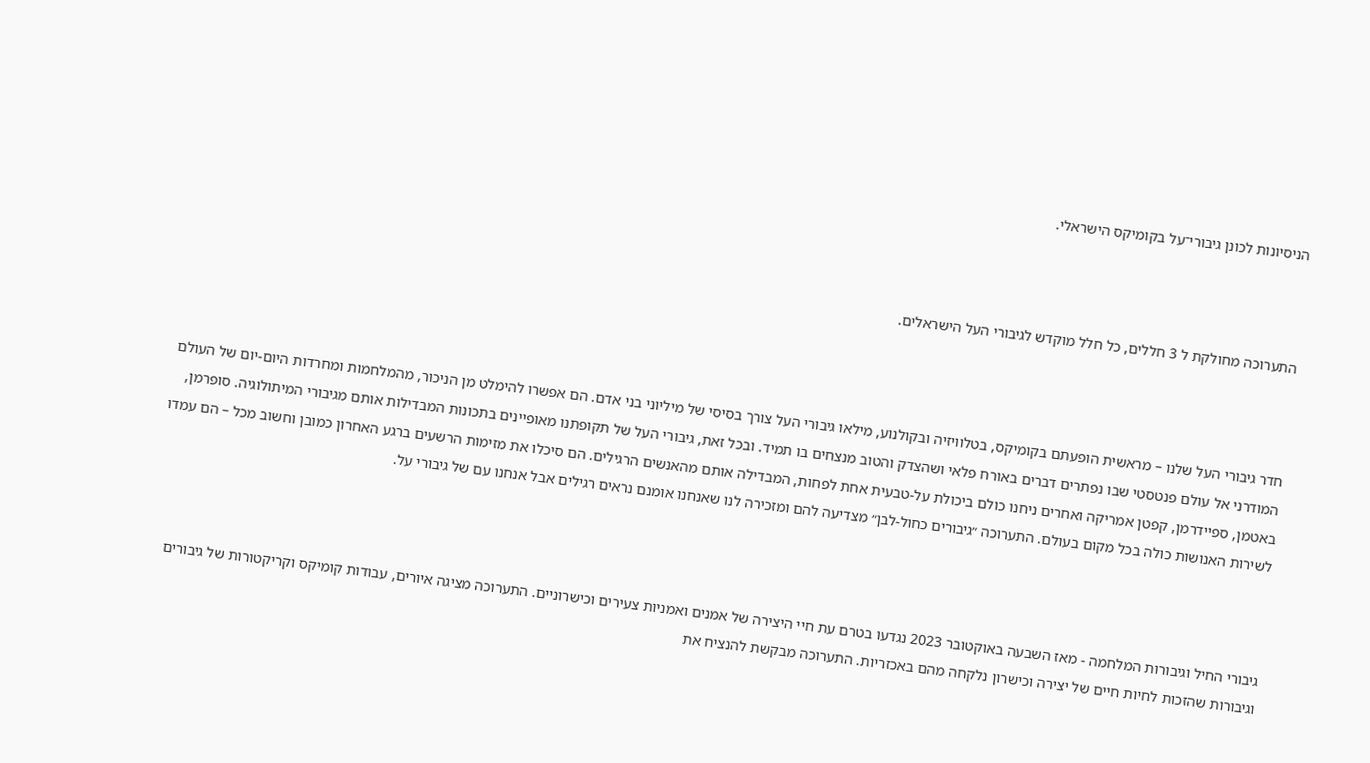הניסיונות לכונן גיבורי־על בקומיקס הישראלי.



התערוכה מחולקת ל 3 חללים, כל חלל מוקדש לגיבורי העל הישראלים.



חדר גיבורי העל שלנו – מראשית הופעתם בקומיקס, בטלוויזיה ובקולנוע, מילאו גיבורי העל צורך בסיסי של מיליוני בני אדם. הם אפשרו להימלט מן הניכור, מהמלחמות ומחרדות היום-יום של העולם המודרני אל עולם פנטסטי שבו נפתרים דברים באורח פלאי ושהצדק והטוב מנצחים בו תמיד. ובכל זאת, גיבורי העל של תקופתנו מאופיינים בתכונות המבדילות אותם מגיבורי המיתולוגיה. סופרמן, באטמן, ספיידרמן, קפטן אמריקה ואחרים ניחנו כולם ביכולת על-טבעית אחת לפחות, המבדילה אותם מהאנשים הרגילים. הם סיכלו את מזימות הרשעים ברגע האחרון כמובן וחשוב מכל – הם עמדו לשירות האנושות כולה בכל מקום בעולם. התערוכה ״גיבורים כחול-לבן״ מצדיעה להם ומזכירה לנו שאנחנו אומנם נראים רגילים אבל אנחנו עם של גיבורי על.



גיבורי החיל וגיבורות המלחמה - מאז השבעה באוקטובר 2023 נגדעו בטרם עת חיי היצירה של אמנים ואמניות צעירים וכישרוניים. התערוכה מציגה איורים, עבודות קומיקס וקריקטורות של גיבורים וגיבורות שהזכות לחיות חיים של יצירה וכישרון נלקחה מהם באכזריות. התערוכה מבקשת להנציח את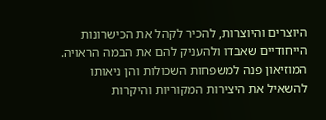היוצרים והיוצרות, להכיר לקהל את הכישרונות הייחודיים שאבדו ולהעניק להם את הבמה הראויה. המוזיאון פנה למשפחות השכולות והן ניאותו להשאיל את היצירות המקוריות והיקרות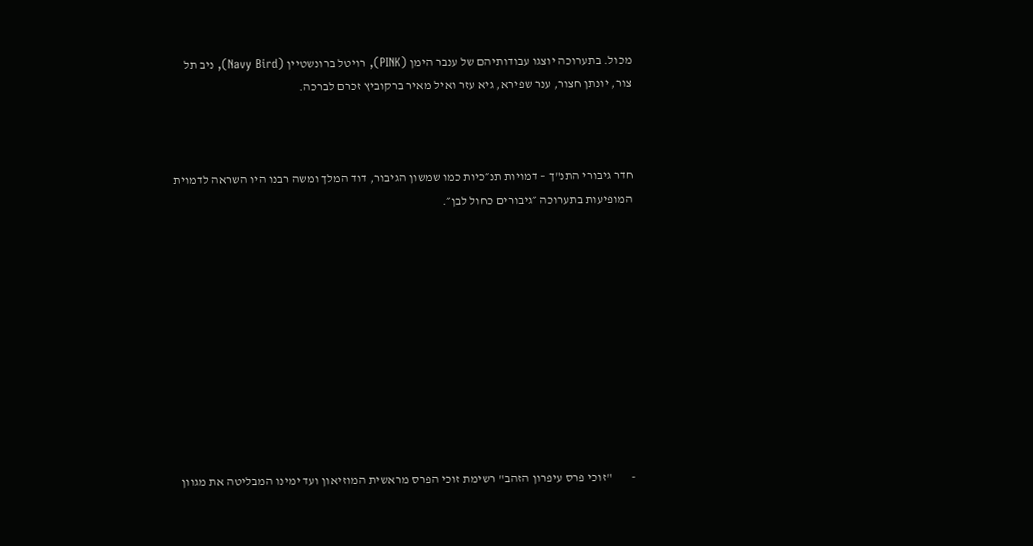מכול. בתערוכה יוצגו עבודותיהם של ענבר הימן (PINK), רויטל ברונשטיין (Navy Bird), ניב תל צור, יונתן חצור, ענר שפירא, גיא עזר ואיל מאיר ברקוביץ זכרם לברכה.



חדר גיבורי התנ"ך – דמויות תנ״כיות כמו שמשון הגיבור, דוד המלך ומשה רבנו היו השראה לדמוית המופיעות בתערוכה ״גיבורים כחול לבן״.











-        "זוכי פרס עיפרון הזהב" רשימת זוכי הפרס מראשית המוזיאון ועד ימינו המבליטה את מגוון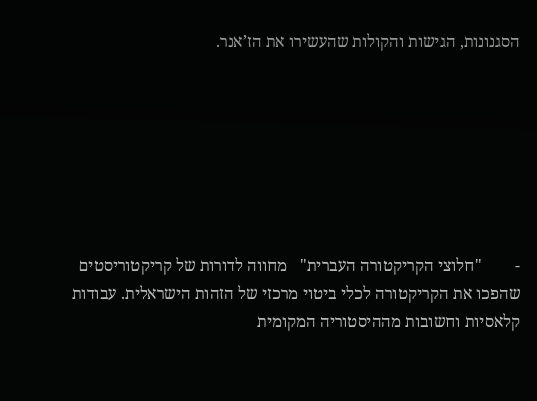הסגנונות, הגישות והקולות שהעשירו את הז’אנר.







-        "חלוצי הקריקטורה העברית"   מחווה לדורות של קריקטוריסטים שהפכו את הקריקטורה לכלי ביטוי מרכזי של הזהות הישראלית. עבודות קלאסיות וחשובות מההיסטוריה המקומית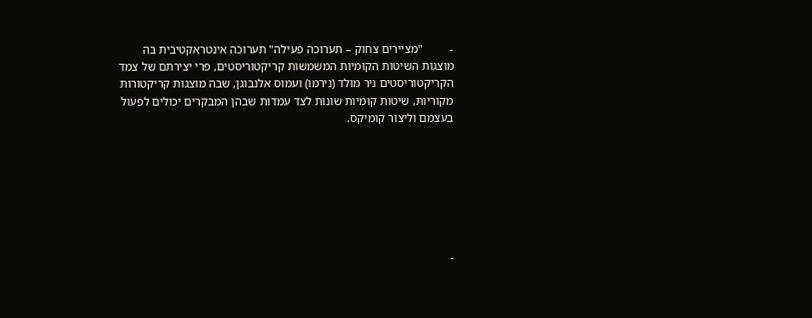-         "מציירים צחוק – תערוכה פעילה" תערוכה אינטראקטיבית בה מוצגות השיטות הקומיות המשמשות קריקטוריסטים, פרי יצירתם של צמד הקריקטוריסטים ניר מולד (נירמו) ועמוס אלנבוגן, שבה מוצגות קריקטורות מקוריות, שיטות קומיות שונות לצד עמדות שבהן המבקרים יכולים לפעול בעצמם וליצור קומיקס.







-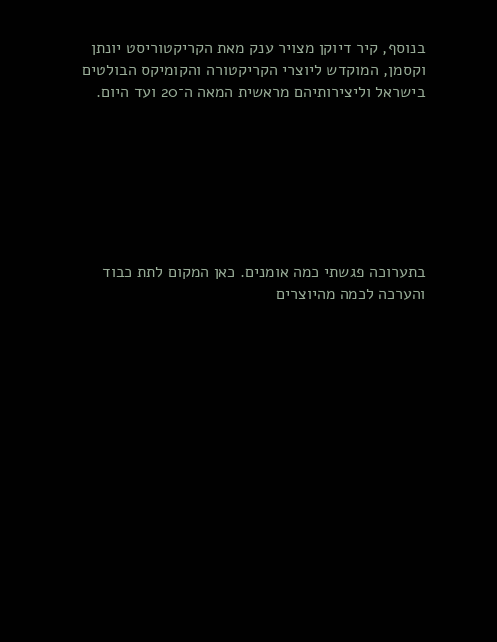בנוסף, קיר דיוקן מצויר ענק מאת הקריקטוריסט יונתן וקסמן, המוקדש ליוצרי הקריקטורה והקומיקס הבולטים בישראל וליצירותיהם מראשית המאה ה־20 ועד היום.







בתערוכה פגשתי כמה אומנים. כאן המקום לתת כבוד והערכה לכמה מהיוצרים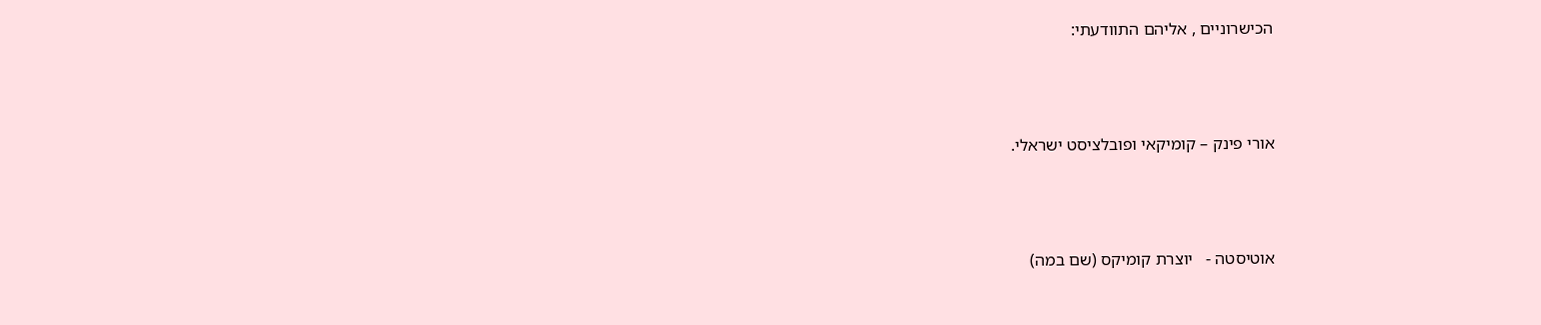הכישרוניים , אליהם התוודעתי:



אורי פינק – קומיקאי ופובלציסט ישראלי.



אוטיסטה -   יוצרת קומיקס (שם במה)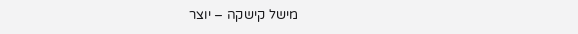מישל קישקה – יוצר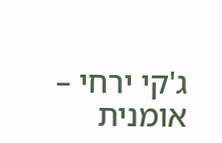ג'קי ירחי – אומנית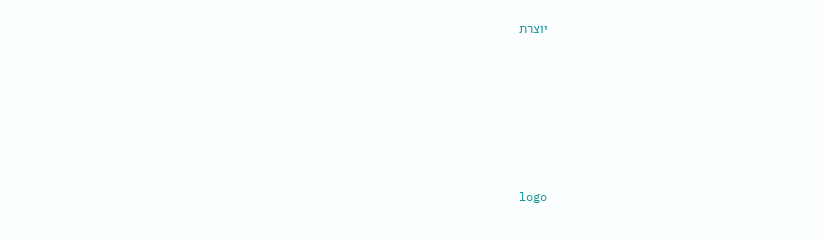יוצרת






logo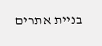בניית אתרים